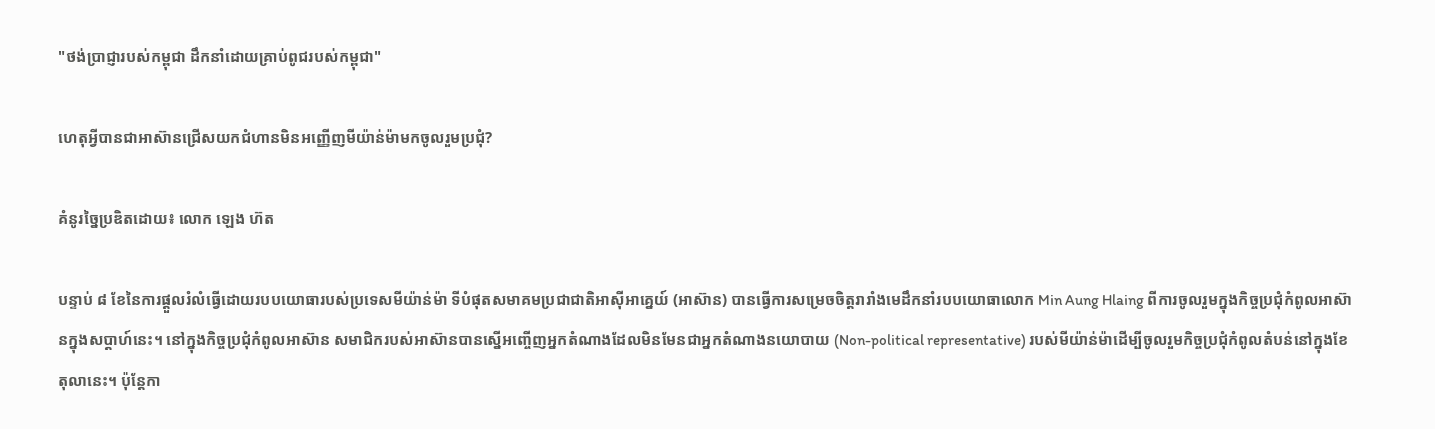"ថង់ប្រាជ្ញារបស់កម្ពុជា ដឹកនាំដោយគ្រាប់ពូជរបស់កម្ពុជា"

ហេតុអ្វីបានជាអាស៊ានជ្រើសយកជំហានមិនអញ្ញើញមីយ៉ាន់ម៉ាមកចូលរួមប្រជុំ?

គំនូរច្នៃប្រឌិតដោយ៖ លោក ឡេង ហ៊ត

បន្ទាប់ ៨ ខែនៃការផ្តួលរំលំធ្វើដោយរបបយោធារបស់ប្រទេសមីយ៉ាន់ម៉ា ទីបំផុតសមាគមប្រជាជាតិអាស៊ីអាគ្នេយ៍ (អាស៊ាន) បានធ្វើការសម្រេចចិត្តរារាំងមេដឹកនាំរបបយោធាលោក Min Aung Hlaing ពីការចូលរួមក្នុងកិច្ចប្រជុំកំពូលអាស៊ានក្នុងសប្តាហ៍នេះ។ នៅក្នុងកិច្ចប្រជុំកំពូលអាស៊ាន សមាជិករបស់អាស៊ានបានស្នើអញ្ចើញអ្នកតំណាងដែលមិនមែនជាអ្នកតំណាងនយោបាយ (Non-political representative) របស់មីយ៉ាន់ម៉ាដើម្បីចូលរួមកិច្ចប្រជុំកំពូលតំបន់នៅក្នុងខែតុលានេះ។ ប៉ុន្តែកា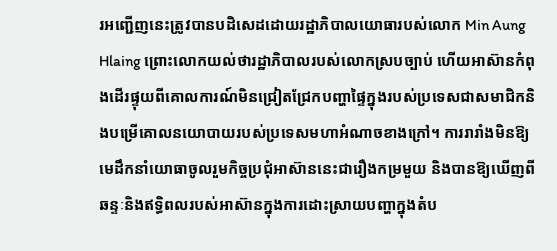រអញ្ជើញនេះត្រូវបានបដិសេដដោយរដ្ឋាភិបាលយោធារបស់លោក Min Aung Hlaing ព្រោះលោកយល់ថារដ្ឋាភិបាលរបស់លោកស្របច្បាប់ ហើយអាស៊ានកំពុងដើរផ្ទុយពីគោលការណ៍មិនជ្រៀតជ្រែកបញ្ហាផ្ទៃក្នុងរបស់ប្រទេសជាសមាជិកនិងបម្រើគោលនយោបាយរបស់ប្រទេសមហាអំណាចខាងក្រៅ។ ការរារាំងមិនឱ្យមេដឹកនាំយោធាចូលរួមកិច្ចប្រជុំអាស៊ាននេះជារឿងកម្រមួយ និងបានឱ្យឃើញពីឆន្ទៈនិងឥទ្ធិពលរបស់អាស៊ានក្នុងការដោះស្រាយបញ្ហាក្នុងតំប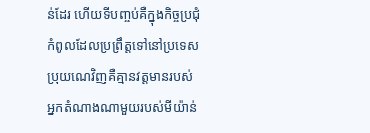ន់ដែរ ហើយទីបញ្ចប់គឺក្នុងកិច្ចប្រជុំកំពូលដែលប្រព្រឹត្តទៅនៅប្រទេសប្រុយណេវិញគឺគ្មានវត្តមានរបស់អ្នកតំណាងណាមួយរបស់មីយ៉ាន់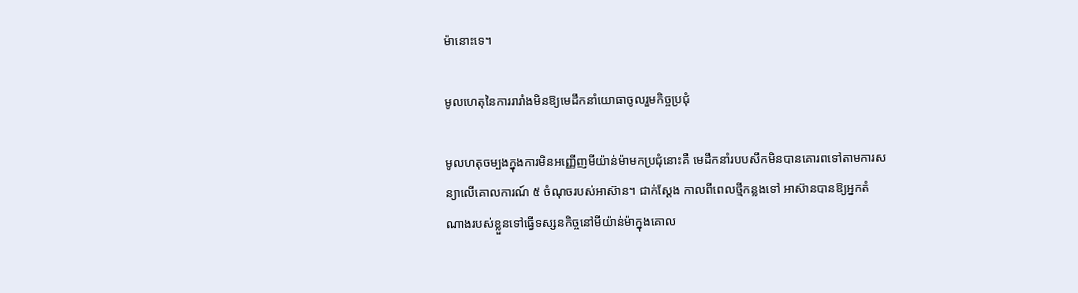ម៉ានោះទេ។

មូលហេតុនៃការរារាំងមិនឱ្យមេដឹកនាំយោធាចូលរួមកិច្ចប្រជុំ

មូលហតុចម្បងក្នុងការមិនអញ្ញើញមីយ៉ាន់ម៉ាមកប្រជុំនោះគឺ មេដឹកនាំរបបសឹកមិនបានគោរពទៅតាមការសន្យាលើគោលការណ៍ ៥ ចំណុចរបស់អាស៊ាន។ ជាក់ស្ដែង កាលពីពេលថ្មីកន្លងទៅ អាស៊ានបានឱ្យអ្នកតំណាងរបស់ខ្លួនទៅធ្វើទស្សនកិច្ចនៅមីយ៉ាន់ម៉ាក្នុងគោល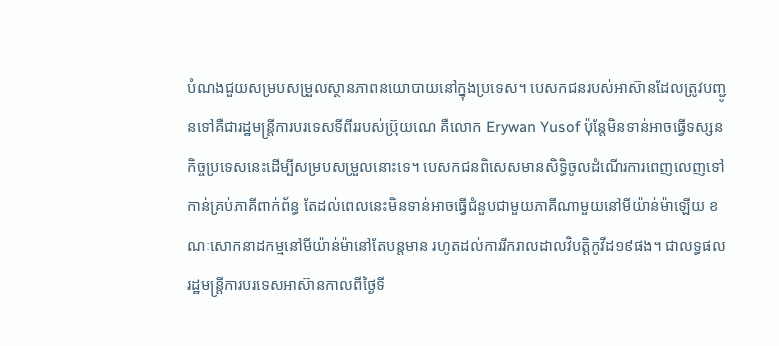បំណងជួយសម្របសម្រួលស្ថានភាពនយោបាយនៅក្នុងប្រទេស។ បេសកជនរបស់អាស៊ានដែលត្រូវបញ្ជូនទៅគឺជារដ្ឋមន្ត្រីការបរទេសទីពីររបស់ប្រ៊ុយណេ គឺលោក Erywan Yusof ប៉ុន្តែមិនទាន់អាចធ្វើទស្សនកិច្ចប្រទេសនេះដើម្បីសម្របសម្រួលនោះទេ។ បេសកជនពិសេសមានសិទ្ធិចូលដំណើរការពេញលេញទៅកាន់គ្រប់ភាគីពាក់ព័ន្ធ តែដល់ពេលនេះមិនទាន់អាចធ្វើជំនួបជាមួយភាគីណាមួយនៅមីយ៉ាន់ម៉ាឡើយ ខណៈសោកនាដកម្មនៅមីយ៉ាន់ម៉ានៅតែបន្តមាន រហូតដល់ការរីករាលដាលវិបត្ដិកូវីដ១៩ផង។ ជាលទ្ធផល រដ្ឋមន្ត្រីការបរទេសអាស៊ានកាលពីថ្ងៃទី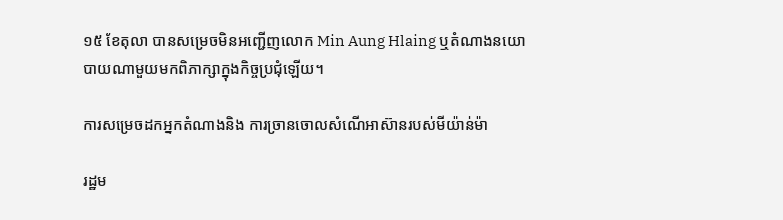១៥ ខែតុលា បានសម្រេចមិនអញ្ជើញលោក Min Aung Hlaing ឬតំណាងនយោបាយណាមួយមកពិភាក្សាក្នុងកិច្ចប្រជុំឡើយ។

ការសម្រេចដកអ្នកតំណាងនិង ការច្រានចោលសំណើអាស៊ានរបស់មីយ៉ាន់ម៉ា

រដ្ឋម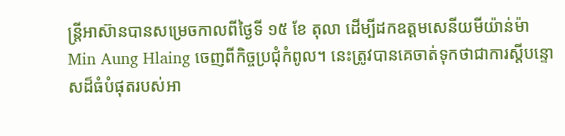ន្ត្រីអាស៊ានបានសម្រេចកាលពីថ្ងៃទី ១៥ ខែ តុលា ដើម្បីដកឧត្តមសេនីយមីយ៉ាន់ម៉ា Min Aung Hlaing ចេញពីកិច្ចប្រជុំកំពូល។ នេះត្រូវបានគេចាត់ទុកថាជាការស្តីបន្ទោសដ៏ធំបំផុតរបស់អា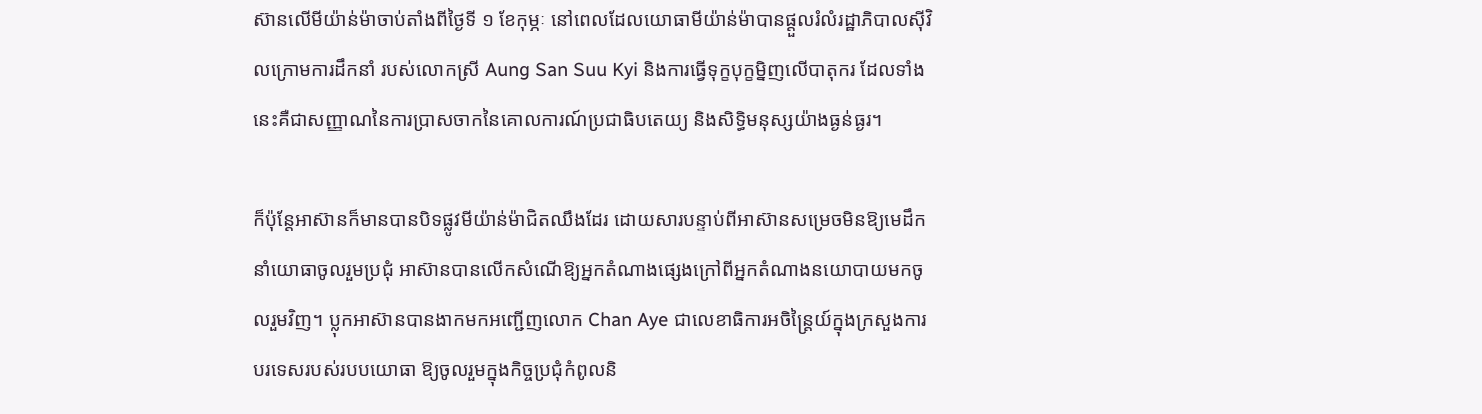ស៊ានលើមីយ៉ាន់ម៉ាចាប់តាំងពីថ្ងៃទី ១ ខែកុម្ភៈ នៅពេលដែលយោធាមីយ៉ាន់ម៉ាបានផ្តួលរំលំរដ្ឋាភិបាលស៊ីវិលក្រោមការដឹកនាំ របស់លោកស្រី Aung San Suu Kyi និងការធ្វើទុក្ខបុក្ខម្និញលើបាតុករ ដែលទាំងនេះគឺជាសញ្ញាណនៃការប្រាសចាកនៃគោលការណ៍ប្រជាធិបតេយ្យ និងសិទ្ធិមនុស្សយ៉ាងធ្ងន់ធ្ងរ។

ក៏ប៉ុន្តែអាស៊ានក៏មានបានបិទផ្លូវមីយ៉ាន់ម៉ាជិតឈឹងដែរ ដោយសារបន្ទាប់ពីអាស៊ានសម្រេចមិនឱ្យមេដឹកនាំយោធាចូលរួមប្រជុំ អាស៊ានបានលើកសំណើឱ្យអ្នកតំណាងផ្សេងក្រៅពីអ្នកតំណាងនយោបាយមកចូលរួមវិញ។ ប្លុកអាស៊ានបានងាកមកអញ្ជើញលោក Chan Aye ជាលេខាធិការអចិន្ត្រៃយ៍ក្នុងក្រសួងការបរទេសរបស់របបយោធា ឱ្យចូលរួមក្នុងកិច្ចប្រជុំកំពូលនិ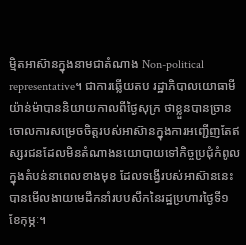ម្មិតអាស៊ានក្នុងនាមជាតំណាង Non-political representative។ ជាការឆ្លើយតប រដ្ឋាភិបាលយោធាមីយ៉ាន់ម៉ាបាននិយាយកាលពីថ្ងៃសុក្រ ថាខ្លួនបានច្រានចោលការសម្រេចចិត្តរបស់អាស៊ានក្នុងការអញ្ជើញតែឥស្សរជនដែលមិនតំណាងនយោបាយទៅកិច្ចប្រជុំកំពូលក្នុងតំបន់នាពេលខាងមុខ ដែលទង្វើរបស់អាស៊ាននេះបានមើលងាយមេដឹកនាំរបបសឹកនៃរដ្ឋប្រហារថ្ងៃទី១ ខែកុម្ភៈ។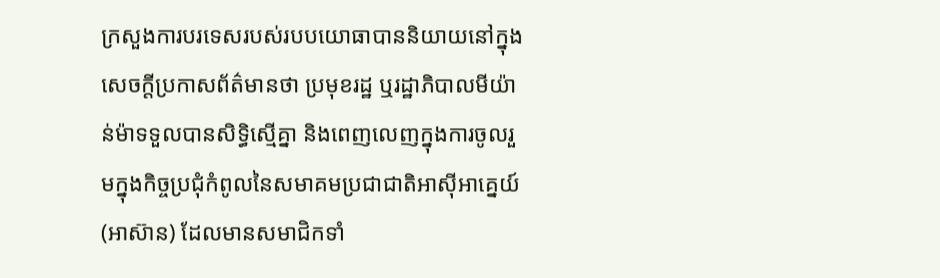ក្រសួងការបរទេសរបស់របបយោធាបាននិយាយនៅក្នុងសេចក្តីប្រកាសព័ត៌មានថា ប្រមុខរដ្ឋ ឬរដ្ឋាភិបាលមីយ៉ាន់ម៉ាទទួលបានសិទ្ធិស្មើគ្នា និងពេញលេញក្នុងការចូលរួមក្នុងកិច្ចប្រជុំកំពូលនៃសមាគមប្រជាជាតិអាស៊ីអាគ្នេយ៍ (អាស៊ាន) ដែលមានសមាជិកទាំ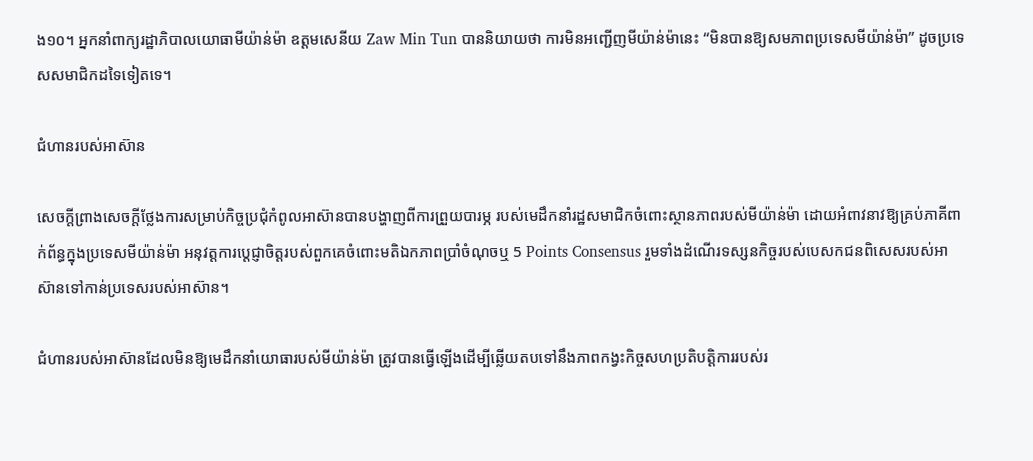ង១០។ អ្នកនាំពាក្យរដ្ឋាភិបាលយោធាមីយ៉ាន់ម៉ា ឧត្តមសេនីយ Zaw Min Tun បាននិយាយថា ការមិនអញ្ជើញមីយ៉ាន់ម៉ានេះ “មិនបានឱ្យសមភាពប្រទេសមីយ៉ាន់ម៉ា” ដូចប្រទេសសមាជិកដទៃទៀតទេ។

ជំហានរបស់អាស៊ាន

សេចក្តីព្រាងសេចក្តីថ្លែងការសម្រាប់កិច្ចប្រជុំកំពូលអាស៊ានបានបង្ហាញពីការព្រួយបារម្ភ របស់មេដឹកនាំរដ្ឋសមាជិកចំពោះស្ថានភាពរបស់មីយ៉ាន់ម៉ា ដោយអំពាវនាវឱ្យគ្រប់ភាគីពាក់ព័ន្ធក្នុងប្រទេសមីយ៉ាន់ម៉ា អនុវត្តការប្តេជ្ញាចិត្តរបស់ពួកគេចំពោះមតិឯកភាពប្រាំចំណុចឬ 5 Points Consensus រួមទាំងដំណើរទស្សនកិច្ចរបស់បេសកជនពិសេសរបស់អាស៊ានទៅកាន់ប្រទេសរបស់អាស៊ាន។

ជំហានរបស់អាស៊ានដែលមិនឱ្យមេដឹកនាំយោធារបស់មីយ៉ាន់ម៉ា ត្រូវបានធ្វើឡើងដើម្បីឆ្លើយតបទៅនឹងភាពកង្វះកិច្ចសហប្រតិបត្តិការរបស់រ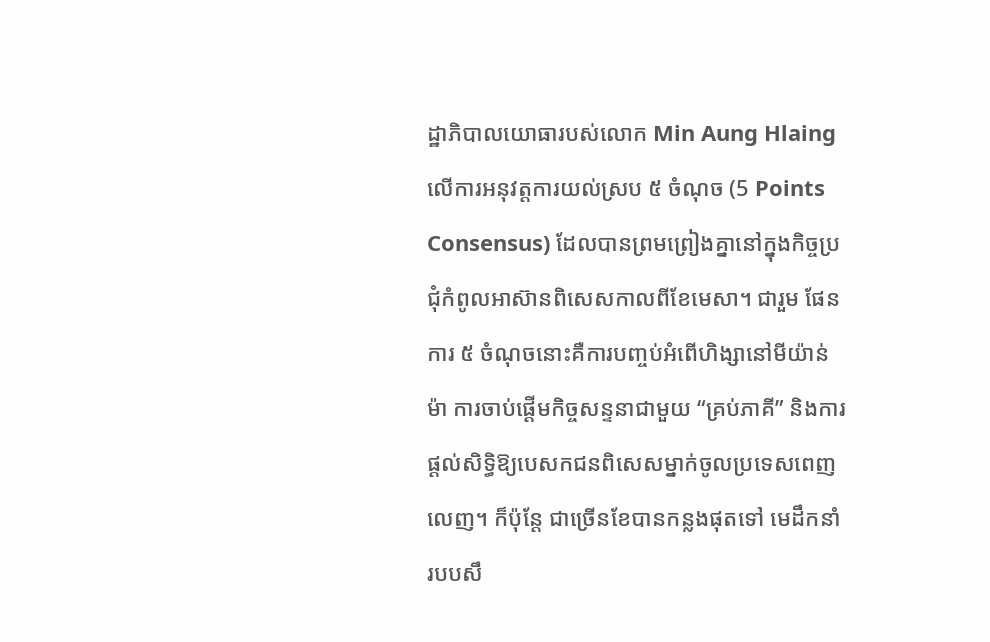ដ្ឋាភិបាលយោធារបស់លោក Min Aung Hlaing លើការអនុវត្តការយល់ស្រប ៥ ចំណុច (5 Points Consensus) ដែលបានព្រមព្រៀងគ្នានៅក្នុងកិច្ចប្រជុំកំពូលអាស៊ានពិសេសកាលពីខែមេសា។ ជារួម ផែនការ ៥ ចំណុចនោះគឺការបញ្ចប់អំពើហិង្សានៅមីយ៉ាន់ម៉ា ការចាប់ផ្តើមកិច្ចសន្ទនាជាមួយ “គ្រប់ភាគី” និងការផ្តល់សិទ្ធិឱ្យបេសកជនពិសេសម្នាក់ចូលប្រទេសពេញលេញ។ ក៏ប៉ុន្តែ ជាច្រើនខែបានកន្លងផុតទៅ មេដឹកនាំរបបសឹ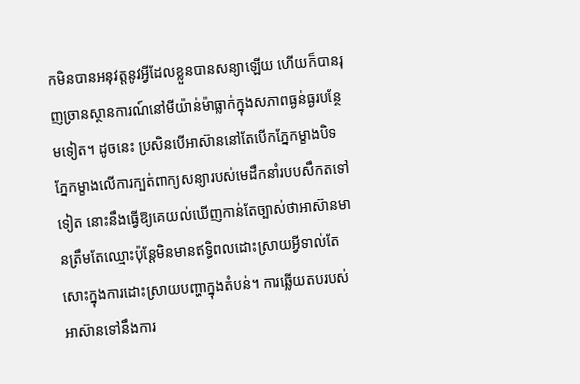កមិនបានអនុវត្ដនូវអ្វីដែលខ្លួនបានសន្យាឡើយ ហើយក៏បានរុញច្រានស្ថានការណ៍នៅមីយ៉ាន់ម៉ាធ្លាក់ក្នុងសភាពធ្ងន់ធ្ងរបន្ថែមទៀត។ ដូចនេះ ប្រសិនបើអាស៊ាននៅតែបើកភ្នែកម្ខាងបិទភ្នែកម្ខាងលើការក្បត់ពាក្យសន្យារបស់មេដឹកនាំរបបសឹកតទៅទៀត នោះនឹងធ្វើឱ្យគេយល់ឃើញកាន់តែច្បាស់ថាអាស៊ានមានត្រឹមតែឈ្មោះប៉ុន្តែមិនមានឥទ្ធិពលដោះស្រាយអ្វីទាល់តែសោះក្នុងការដោះស្រាយបញ្ហាក្នុងតំបន់។ ការឆ្លើយតបរបស់អាស៊ានទៅនឹងការ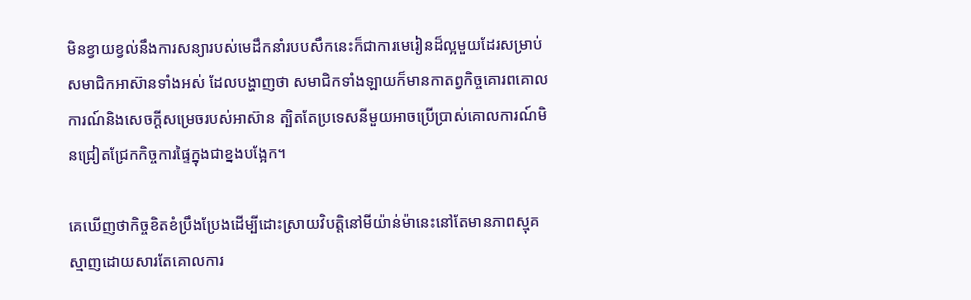មិនខ្វាយខ្វល់នឹងការសន្យារបស់មេដឹកនាំរបបសឹកនេះក៏ជាការមេរៀនដ៏ល្អមួយដែរសម្រាប់សមាជិកអាស៊ានទាំងអស់ ដែលបង្ហាញថា សមាជិកទាំងឡាយក៏មានកាតព្វកិច្ចគោរពគោលការណ៍និងសេចក្ដីសម្រេចរបស់អាស៊ាន ត្បិតតែប្រទេសនីមួយអាចប្រើប្រាស់គោលការណ៍មិនជ្រៀតជ្រែកកិច្ចការផ្ទៃក្នុងជាខ្នងបង្អែក។

គេឃើញថាកិច្ចខិតខំប្រឹងប្រែងដើម្បីដោះស្រាយវិបត្តិនៅមីយ៉ាន់ម៉ានេះនៅតែមានភាពស្មុគស្មាញដោយសារតែគោលការ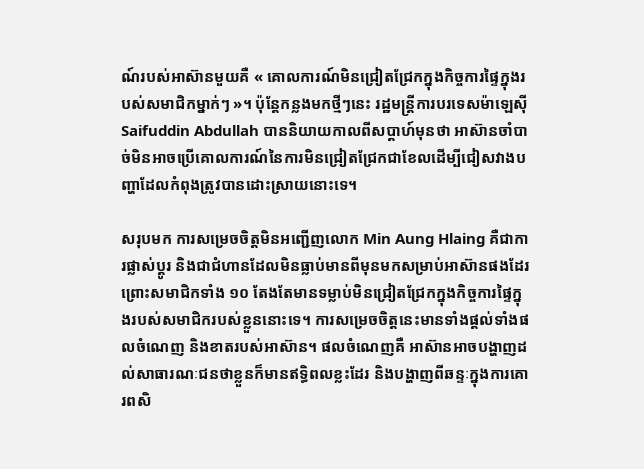ណ៍របស់អាស៊ានមួយគឺ « គោលការណ៍មិនជ្រៀតជ្រែកក្នុងកិច្ចការផ្ទៃក្នុងរបស់សមាជិកម្នាក់ៗ »។ ប៉ុន្តែកន្លងមកថ្មីៗនេះ រដ្ឋមន្ត្រីការបរទេសម៉ាឡេស៊ី Saifuddin Abdullah បាននិយាយកាលពីសប្តាហ៍មុនថា អាស៊ានចាំបាច់មិនអាចប្រើគោលការណ៍នៃការមិនជ្រៀតជ្រែកជាខែលដើម្បីជៀសវាងបញ្ហាដែលកំពុងត្រូវបានដោះស្រាយនោះទេ។

សរុបមក ការសម្រេចចិត្តមិនអញ្ជើញលោក Min Aung Hlaing គឺជាការផ្លាស់ប្តូរ និងជាជំហានដែលមិនធ្លាប់មានពីមុនមកសម្រាប់អាស៊ានផងដែរ ព្រោះសមាជិកទាំង ១០ តែងតែមានទម្លាប់មិនជ្រៀតជ្រែកក្នុងកិច្ចការផ្ទៃក្នុងរបស់សមាជិករបស់ខ្លួននោះទេ។ ការសម្រេចចិត្ដនេះមានទាំងផ្ដល់ទាំងផលចំណេញ និងខាតរបស់អាស៊ាន។ ផលចំណេញគឺ អាស៊ានអាចបង្ហាញដល់សាធារណៈជនថាខ្លួនក៏មានឥទ្ធិពលខ្លះដែរ និងបង្ហាញពីឆន្ទៈក្នុងការគោរពសិ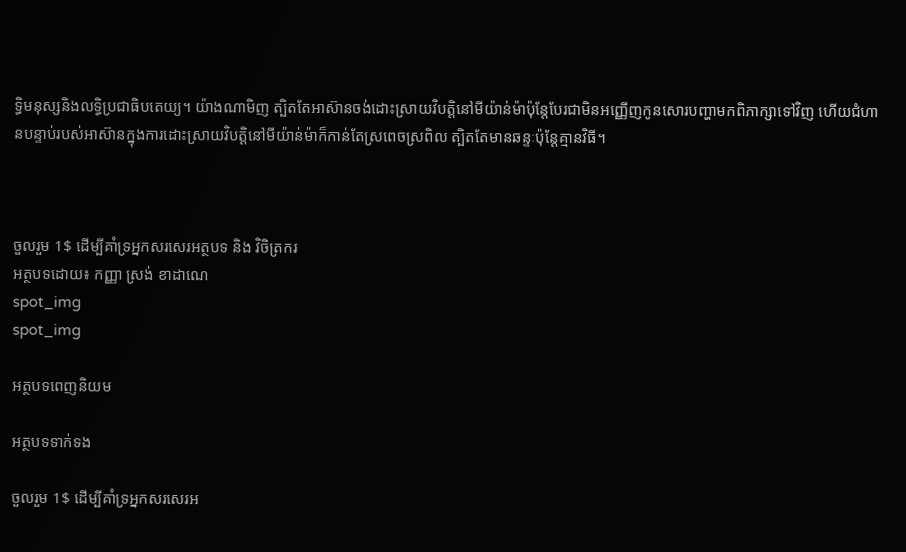ទ្ធិមនុស្សនិងលទ្ធិប្រជាធិបតេយ្យ។ យ៉ាងណាមិញ ត្បិតតែអាស៊ានចង់ដោះស្រាយវិបត្ដិនៅមីយ៉ាន់ម៉ាប៉ុន្តែបែរជាមិនអញ្ញើញកូនសោរបញ្ហាមកពិភាក្សាទៅវិញ ហើយជំហានបន្ទាប់របស់អាស៊ានក្នុងការដោះស្រាយវិបត្ដិនៅមីយ៉ាន់ម៉ាក៏កាន់តែស្រពេចស្រពិល ត្បិតតែមានឆន្ទៈប៉ុន្តែគ្មានវិធី។



ចួលរួម 1$ ដើម្បីគាំទ្រអ្នកសរសេរអត្ថបទ និង វិចិត្រករ
អត្ថបទដោយ៖ កញ្ញា ស្រង់ ខាដាណេ
spot_img
spot_img

អត្ថបទពេញនិយម

អត្ថបទទាក់ទង

ចួលរួម 1$ ដើម្បីគាំទ្រអ្នកសរសេរអ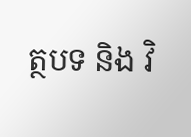ត្ថបទ និង វិ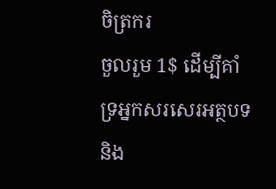ចិត្រករ
ចួលរួម 1$ ដើម្បីគាំទ្រអ្នកសរសេរអត្ថបទ និង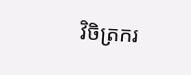វិចិត្រករ